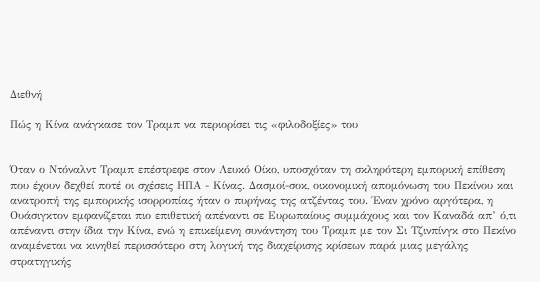Διεθνή

Πώς η Κίνα ανάγκασε τον Τραμπ να περιορίσει τις «φιλοδοξίες» του


Όταν ο Ντόναλντ Τραμπ επέστρεφε στον Λευκό Οίκο, υποσχόταν τη σκληρότερη εμπορική επίθεση που έχουν δεχθεί ποτέ οι σχέσεις ΗΠΑ - Κίνας. Δασμοί-σοκ, οικονομική απομόνωση του Πεκίνου και ανατροπή της εμπορικής ισορροπίας ήταν ο πυρήνας της ατζέντας του. Έναν χρόνο αργότερα, η Ουάσιγκτον εμφανίζεται πιο επιθετική απέναντι σε Ευρωπαίους συμμάχους και τον Καναδά απ’ ό,τι απέναντι στην ίδια την Κίνα, ενώ η επικείμενη συνάντηση του Τραμπ με τον Σι Τζινπίνγκ στο Πεκίνο αναμένεται να κινηθεί περισσότερο στη λογική της διαχείρισης κρίσεων παρά μιας μεγάλης στρατηγικής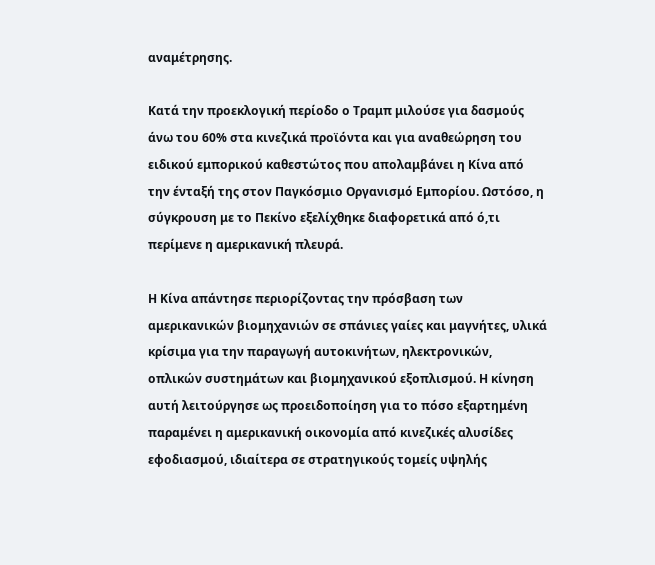αναμέτρησης.

Κατά την προεκλογική περίοδο ο Τραμπ μιλούσε για δασμούς άνω του 60% στα κινεζικά προϊόντα και για αναθεώρηση του ειδικού εμπορικού καθεστώτος που απολαμβάνει η Κίνα από την ένταξή της στον Παγκόσμιο Οργανισμό Εμπορίου. Ωστόσο, η σύγκρουση με το Πεκίνο εξελίχθηκε διαφορετικά από ό,τι περίμενε η αμερικανική πλευρά.

Η Κίνα απάντησε περιορίζοντας την πρόσβαση των αμερικανικών βιομηχανιών σε σπάνιες γαίες και μαγνήτες, υλικά κρίσιμα για την παραγωγή αυτοκινήτων, ηλεκτρονικών, οπλικών συστημάτων και βιομηχανικού εξοπλισμού. Η κίνηση αυτή λειτούργησε ως προειδοποίηση για το πόσο εξαρτημένη παραμένει η αμερικανική οικονομία από κινεζικές αλυσίδες εφοδιασμού, ιδιαίτερα σε στρατηγικούς τομείς υψηλής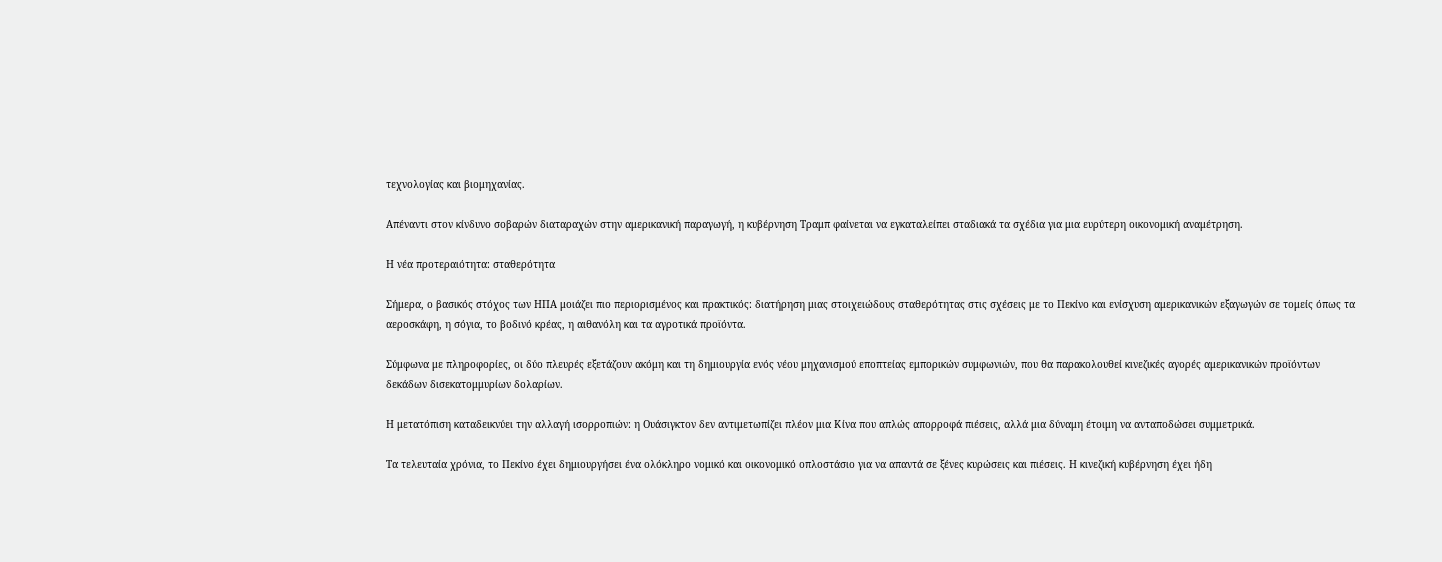τεχνολογίας και βιομηχανίας.

Απέναντι στον κίνδυνο σοβαρών διαταραχών στην αμερικανική παραγωγή, η κυβέρνηση Τραμπ φαίνεται να εγκαταλείπει σταδιακά τα σχέδια για μια ευρύτερη οικονομική αναμέτρηση.

Η νέα προτεραιότητα: σταθερότητα

Σήμερα, ο βασικός στόχος των ΗΠΑ μοιάζει πιο περιορισμένος και πρακτικός: διατήρηση μιας στοιχειώδους σταθερότητας στις σχέσεις με το Πεκίνο και ενίσχυση αμερικανικών εξαγωγών σε τομείς όπως τα αεροσκάφη, η σόγια, το βοδινό κρέας, η αιθανόλη και τα αγροτικά προϊόντα.

Σύμφωνα με πληροφορίες, οι δύο πλευρές εξετάζουν ακόμη και τη δημιουργία ενός νέου μηχανισμού εποπτείας εμπορικών συμφωνιών, που θα παρακολουθεί κινεζικές αγορές αμερικανικών προϊόντων δεκάδων δισεκατομμυρίων δολαρίων.

Η μετατόπιση καταδεικνύει την αλλαγή ισορροπιών: η Ουάσιγκτον δεν αντιμετωπίζει πλέον μια Κίνα που απλώς απορροφά πιέσεις, αλλά μια δύναμη έτοιμη να ανταποδώσει συμμετρικά.

Τα τελευταία χρόνια, το Πεκίνο έχει δημιουργήσει ένα ολόκληρο νομικό και οικονομικό οπλοστάσιο για να απαντά σε ξένες κυρώσεις και πιέσεις. Η κινεζική κυβέρνηση έχει ήδη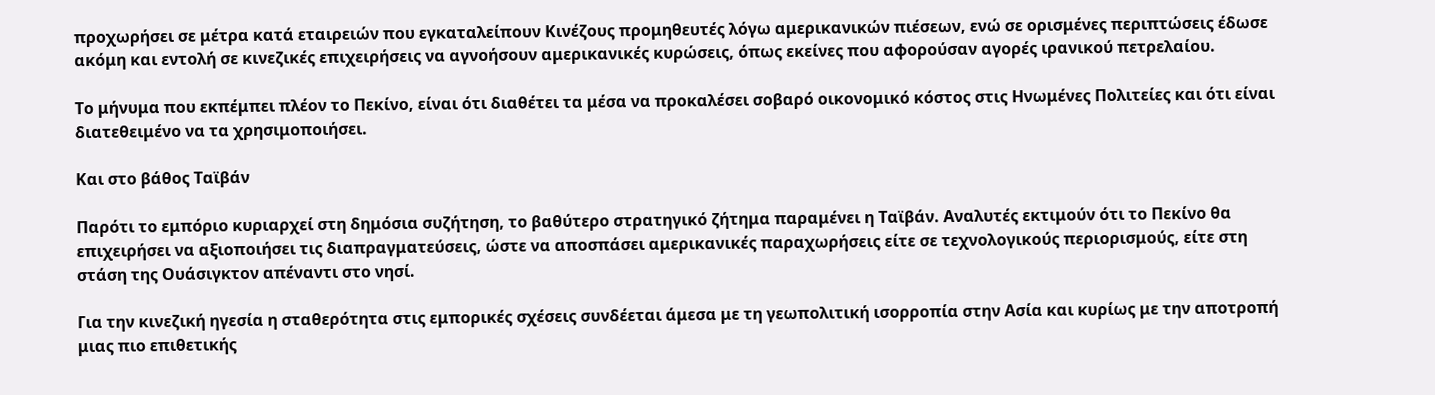προχωρήσει σε μέτρα κατά εταιρειών που εγκαταλείπουν Κινέζους προμηθευτές λόγω αμερικανικών πιέσεων, ενώ σε ορισμένες περιπτώσεις έδωσε ακόμη και εντολή σε κινεζικές επιχειρήσεις να αγνοήσουν αμερικανικές κυρώσεις, όπως εκείνες που αφορούσαν αγορές ιρανικού πετρελαίου.

Το μήνυμα που εκπέμπει πλέον το Πεκίνο, είναι ότι διαθέτει τα μέσα να προκαλέσει σοβαρό οικονομικό κόστος στις Ηνωμένες Πολιτείες και ότι είναι διατεθειμένο να τα χρησιμοποιήσει.

Και στο βάθος Ταϊβάν

Παρότι το εμπόριο κυριαρχεί στη δημόσια συζήτηση, το βαθύτερο στρατηγικό ζήτημα παραμένει η Ταϊβάν. Αναλυτές εκτιμούν ότι το Πεκίνο θα επιχειρήσει να αξιοποιήσει τις διαπραγματεύσεις, ώστε να αποσπάσει αμερικανικές παραχωρήσεις είτε σε τεχνολογικούς περιορισμούς, είτε στη στάση της Ουάσιγκτον απέναντι στο νησί.

Για την κινεζική ηγεσία η σταθερότητα στις εμπορικές σχέσεις συνδέεται άμεσα με τη γεωπολιτική ισορροπία στην Ασία και κυρίως με την αποτροπή μιας πιο επιθετικής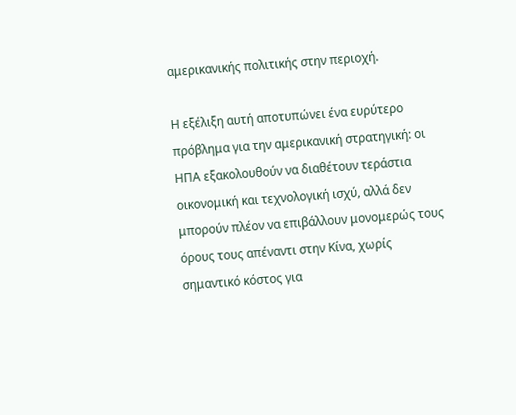αμερικανικής πολιτικής στην περιοχή.

Η εξέλιξη αυτή αποτυπώνει ένα ευρύτερο πρόβλημα για την αμερικανική στρατηγική: οι ΗΠΑ εξακολουθούν να διαθέτουν τεράστια οικονομική και τεχνολογική ισχύ, αλλά δεν μπορούν πλέον να επιβάλλουν μονομερώς τους όρους τους απέναντι στην Κίνα, χωρίς σημαντικό κόστος για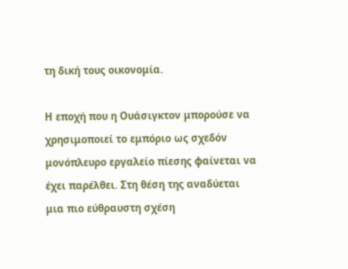τη δική τους οικονομία.

Η εποχή που η Ουάσιγκτον μπορούσε να χρησιμοποιεί το εμπόριο ως σχεδόν μονόπλευρο εργαλείο πίεσης φαίνεται να έχει παρέλθει. Στη θέση της αναδύεται μια πιο εύθραυστη σχέση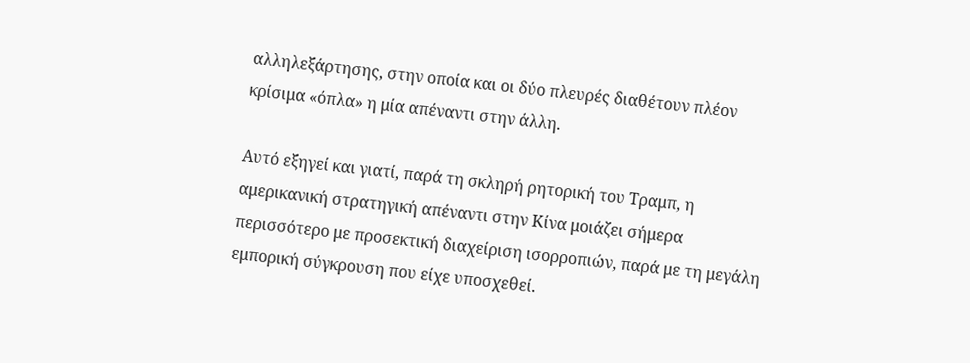αλληλεξάρτησης, στην οποία και οι δύο πλευρές διαθέτουν πλέον κρίσιμα «όπλα» η μία απέναντι στην άλλη.

Αυτό εξηγεί και γιατί, παρά τη σκληρή ρητορική του Τραμπ, η αμερικανική στρατηγική απέναντι στην Κίνα μοιάζει σήμερα περισσότερο με προσεκτική διαχείριση ισορροπιών, παρά με τη μεγάλη εμπορική σύγκρουση που είχε υποσχεθεί.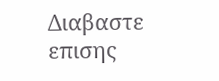Διαβαστε επισης